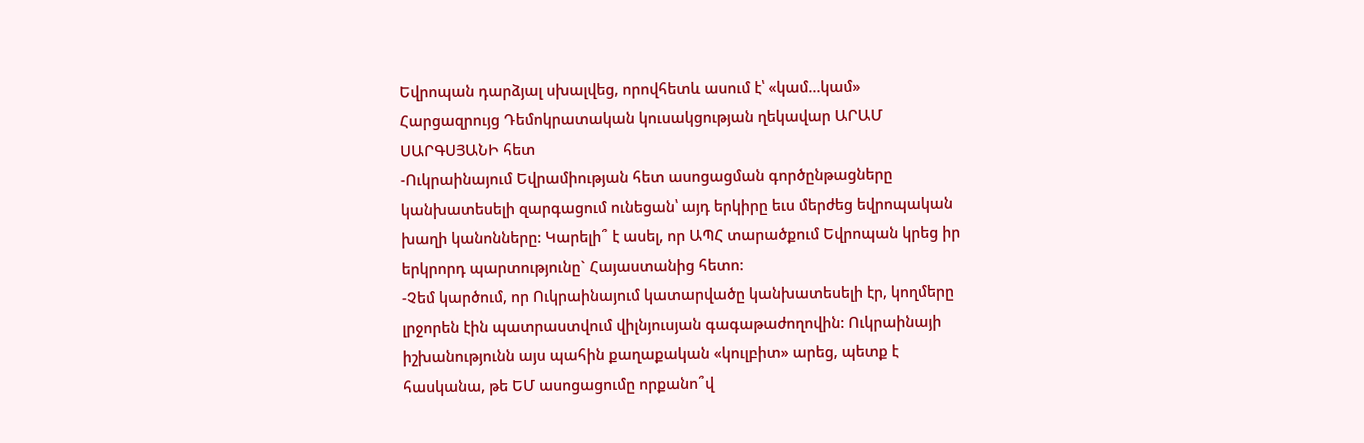Եվրոպան դարձյալ սխալվեց, որովհետև ասում է՝ «կամ…կամ»
Հարցազրույց Դեմոկրատական կուսակցության ղեկավար ԱՐԱՄ ՍԱՐԳՍՅԱՆԻ հետ
-Ուկրաինայում Եվրամիության հետ ասոցացման գործընթացները կանխատեսելի զարգացում ունեցան՝ այդ երկիրը եւս մերժեց եվրոպական խաղի կանոնները: Կարելի՞ է ասել, որ ԱՊՀ տարածքում Եվրոպան կրեց իր երկրորդ պարտությունը` Հայաստանից հետո:
-Չեմ կարծում, որ Ուկրաինայում կատարվածը կանխատեսելի էր, կողմերը լրջորեն էին պատրաստվում վիլնյուսյան գագաթաժողովին: Ուկրաինայի իշխանությունն այս պահին քաղաքական «կուլբիտ» արեց, պետք է հասկանա, թե ԵՄ ասոցացումը որքանո՞վ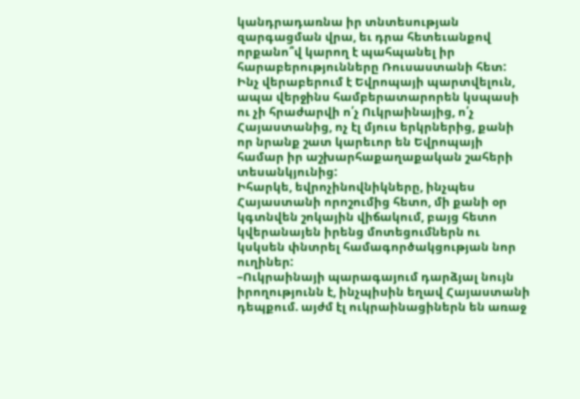կանդրադառնա իր տնտեսության զարգացման վրա, եւ դրա հետեւանքով որքանո՞վ կարող է պահպանել իր հարաբերությունները Ռուսաստանի հետ:
Ինչ վերաբերում է Եվրոպայի պարտվելուն, ապա վերջինս համբերատարորեն կսպասի ու չի հրաժարվի ո՛չ Ուկրաինայից, ո՛չ Հայաստանից, ոչ էլ մյուս երկրներից, քանի որ նրանք շատ կարեւոր են Եվրոպայի համար իր աշխարհաքաղաքական շահերի տեսանկյունից:
Իհարկե, եվրոչինովնիկները, ինչպես Հայաստանի որոշումից հետո, մի քանի օր կգտնվեն շոկային վիճակում, բայց հետո կվերանայեն իրենց մոտեցումներն ու կսկսեն փնտրել համագործակցության նոր ուղիներ:
–Ուկրաինայի պարագայում դարձյալ նույն իրողությունն է, ինչպիսին եղավ Հայաստանի դեպքում. այժմ էլ ուկրաինացիներն են առաջ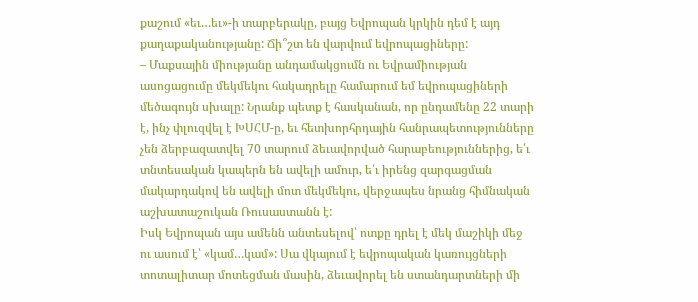քաշում «եւ…եւ»-ի տարբերակը, բայց Եվրոպան կրկին դեմ է այդ քաղաքականությանը: Ճի՞շտ են վարվում եվրոպացիները:
– Մաքսային միությանը անդամակցումն ու Եվրամիության ասոցացումը մեկմեկու հակադրելը համարում եմ եվրոպացիների մեծագույն սխալը: Նրանք պետք է հասկանան, որ ընդամենը 22 տարի է, ինչ փլուզվել է ԽՍՀՄ-ը, եւ հետխորհրդային հանրապետությունները չեն ձերբազատվել 70 տարում ձեւավորված հարաբեություններից, ե՛ւ տնտեսական կապերն են ավելի ամուր, ե՛ւ իրենց զարգացման մակարդակով են ավելի մոտ մեկմեկու, վերջապես նրանց հիմնական աշխատաշուկան Ռուսաստանն է:
Իսկ Եվրոպան այս ամենն անտեսելով՝ ոտքը դրել է մեկ մաշիկի մեջ ու ասում է՝ «կամ…կամ»: Սա վկայում է եվրոպական կառույցների տոտալիտար մոտեցման մասին, ձեւավորել են ստանդարտների մի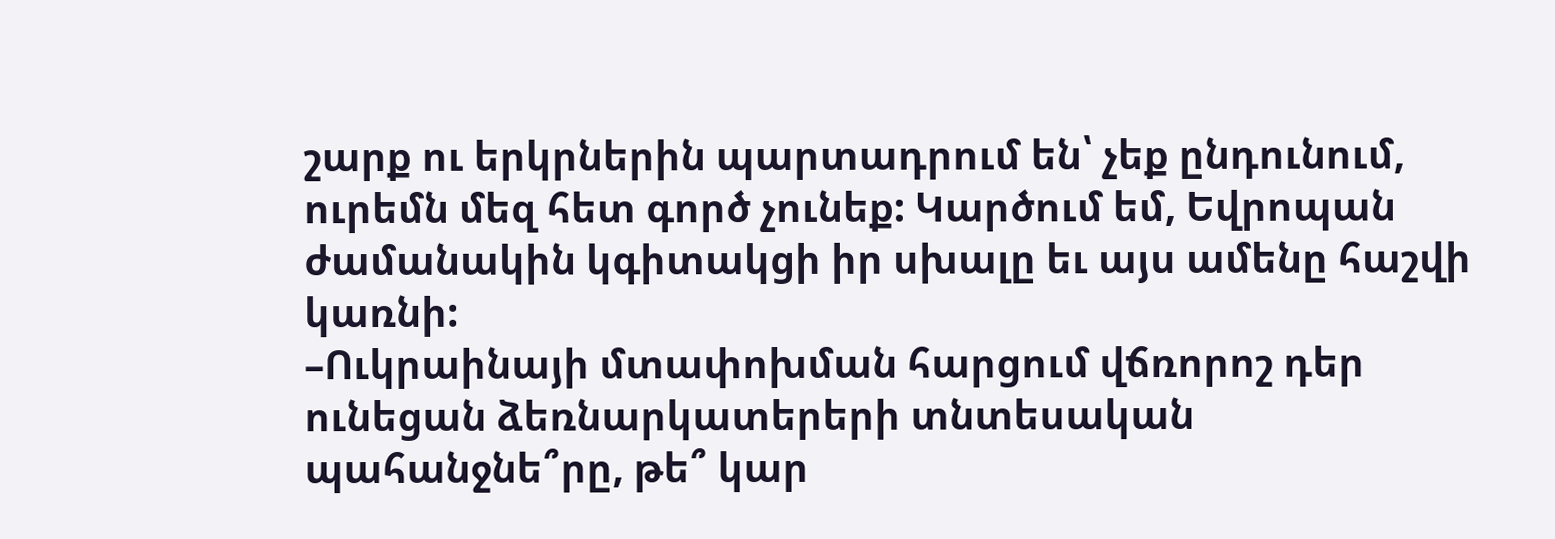շարք ու երկրներին պարտադրում են՝ չեք ընդունում, ուրեմն մեզ հետ գործ չունեք: Կարծում եմ, Եվրոպան ժամանակին կգիտակցի իր սխալը եւ այս ամենը հաշվի կառնի:
–Ուկրաինայի մտափոխման հարցում վճռորոշ դեր ունեցան ձեռնարկատերերի տնտեսական պահանջնե՞րը, թե՞ կար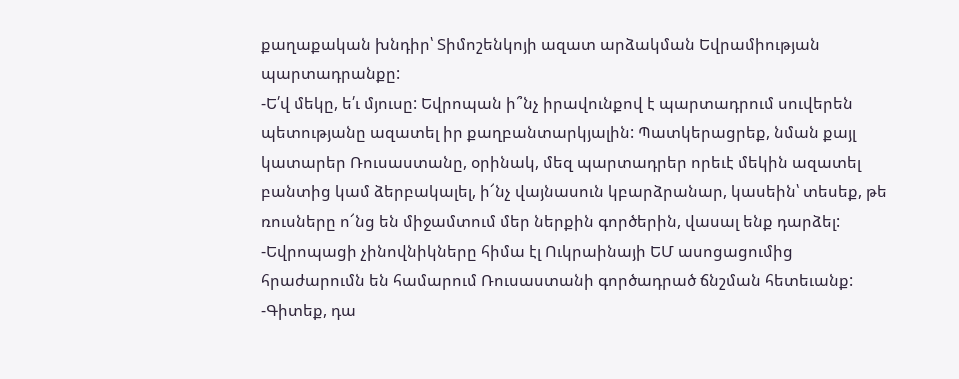քաղաքական խնդիր՝ Տիմոշենկոյի ազատ արձակման Եվրամիության պարտադրանքը:
-Ե՛վ մեկը, ե՛ւ մյուսը: Եվրոպան ի՞նչ իրավունքով է պարտադրում սուվերեն պետությանը ազատել իր քաղբանտարկյալին: Պատկերացրեք, նման քայլ կատարեր Ռուսաստանը, օրինակ, մեզ պարտադրեր որեւէ մեկին ազատել բանտից կամ ձերբակալել, ի՜նչ վայնասուն կբարձրանար, կասեին՝ տեսեք, թե ռուսները ո՜նց են միջամտում մեր ներքին գործերին, վասալ ենք դարձել:
-Եվրոպացի չինովնիկները հիմա էլ Ուկրաինայի ԵՄ ասոցացումից հրաժարումն են համարում Ռուսաստանի գործադրած ճնշման հետեւանք:
-Գիտեք, դա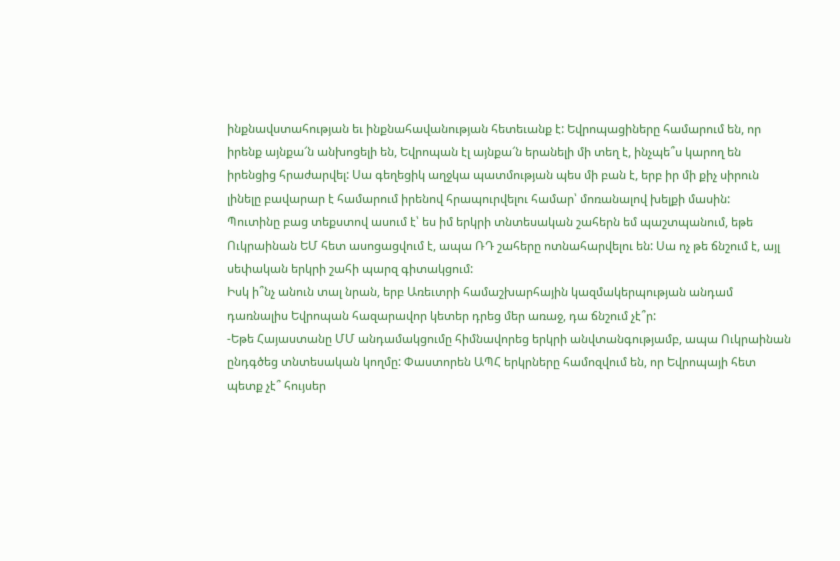ինքնավստահության եւ ինքնահավանության հետեւանք է: Եվրոպացիները համարում են, որ իրենք այնքա՜ն անխոցելի են, Եվրոպան էլ այնքա՜ն երանելի մի տեղ է, ինչպե՞ս կարող են իրենցից հրաժարվել: Սա գեղեցիկ աղջկա պատմության պես մի բան է, երբ իր մի քիչ սիրուն լինելը բավարար է համարում իրենով հրապուրվելու համար՝ մոռանալով խելքի մասին:
Պուտինը բաց տեքստով ասում է՝ ես իմ երկրի տնտեսական շահերն եմ պաշտպանում, եթե Ուկրաինան ԵՄ հետ ասոցացվում է, ապա ՌԴ շահերը ոտնահարվելու են: Սա ոչ թե ճնշում է, այլ սեփական երկրի շահի պարզ գիտակցում:
Իսկ ի՞նչ անուն տալ նրան, երբ Առեւտրի համաշխարհային կազմակերպության անդամ դառնալիս Եվրոպան հազարավոր կետեր դրեց մեր առաջ, դա ճնշում չէ՞ր:
-Եթե Հայաստանը ՄՄ անդամակցումը հիմնավորեց երկրի անվտանգությամբ, ապա Ուկրաինան ընդգծեց տնտեսական կողմը: Փաստորեն ԱՊՀ երկրները համոզվում են, որ Եվրոպայի հետ պետք չէ՞ հույսեր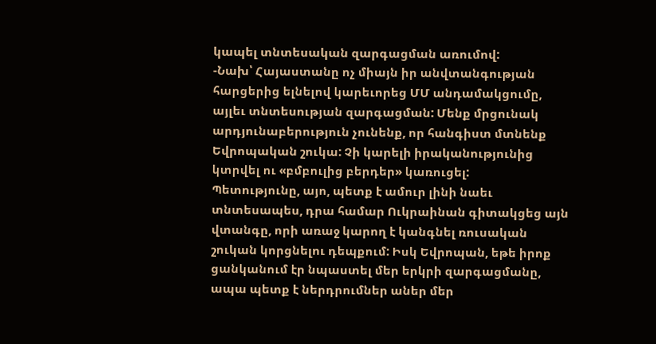կապել տնտեսական զարգացման առումով:
-Նախ՝ Հայաստանը ոչ միայն իր անվտանգության հարցերից ելնելով կարեւորեց ՄՄ անդամակցումը, այլեւ տնտեսության զարգացման: Մենք մրցունակ արդյունաբերություն չունենք, որ հանգիստ մտնենք Եվրոպական շուկա: Չի կարելի իրականությունից կտրվել ու «բմբուլից բերդեր» կառուցել:
Պետությունը, այո, պետք է ամուր լինի նաեւ տնտեսապես, դրա համար Ուկրաինան գիտակցեց այն վտանգը, որի առաջ կարող է կանգնել ռուսական շուկան կորցնելու դեպքում: Իսկ Եվրոպան, եթե իրոք ցանկանում էր նպաստել մեր երկրի զարգացմանը, ապա պետք է ներդրումներ աներ մեր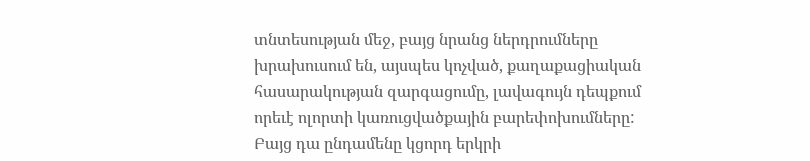տնտեսության մեջ, բայց նրանց ներդրումները խրախուսում են, այսպես կոչված, քաղաքացիական հասարակության զարգացումը, լավագույն դեպքում որեւէ ոլորտի կառուցվածքային բարեփոխումները: Բայց դա ընդամենը կցորդ երկրի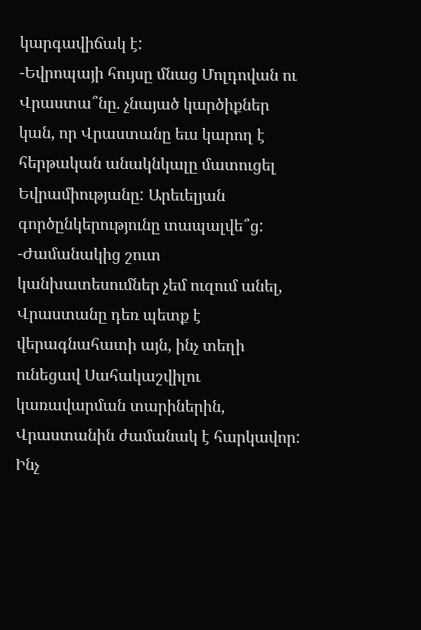կարգավիճակ է:
-Եվրոպայի հույսը մնաց Մոլդովան ու Վրաստա՞նը. չնայած կարծիքներ կան, որ Վրաստանը եւս կարող է հերթական անակնկալը մատուցել Եվրամիությանը: Արեւելյան գործընկերությունը տապալվե՞ց:
-Ժամանակից շուտ կանխատեսումներ չեմ ուզում անել, Վրաստանը դեռ պետք է վերագնահատի այն, ինչ տեղի ունեցավ Սահակաշվիլու կառավարման տարիներին, Վրաստանին ժամանակ է հարկավոր:
Ինչ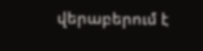վերաբերում է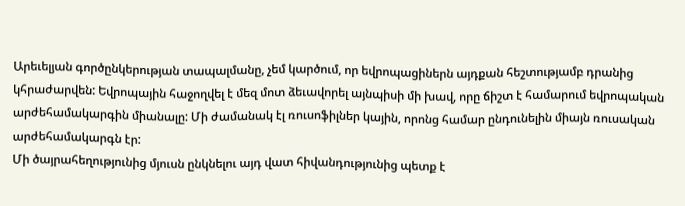Արեւելյան գործընկերության տապալմանը, չեմ կարծում, որ եվրոպացիներն այդքան հեշտությամբ դրանից կհրաժարվեն: Եվրոպային հաջողվել է մեզ մոտ ձեւավորել այնպիսի մի խավ, որը ճիշտ է համարում եվրոպական արժեհամակարգին միանալը: Մի ժամանակ էլ ռուսոֆիլներ կային, որոնց համար ընդունելին միայն ռուսական արժեհամակարգն էր:
Մի ծայրահեղությունից մյուսն ընկնելու այդ վատ հիվանդությունից պետք է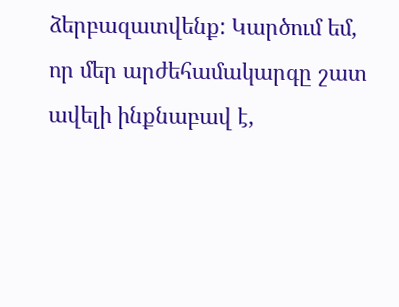ձերբազատվենք: Կարծում եմ, որ մեր արժեհամակարգը շատ ավելի ինքնաբավ է,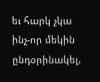եւ հարկ չկա ինչ-որ մեկին ընդօրինակել,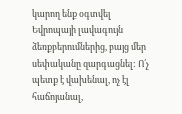կարող ենք օգտվել Եվրոպայի լավագույն ձեռքբերումներից, բայց մեր սեփականը զարգացնել: Ո՛չ պետք է վախենալ, ոչ էլ հաճոյանալ,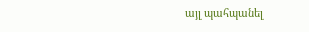այլ պահպանել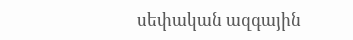սեփական ազգային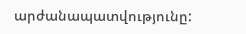արժանապատվությունը: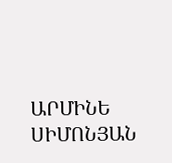ԱՐՄԻՆԵ ՍԻՄՈՆՅԱՆ